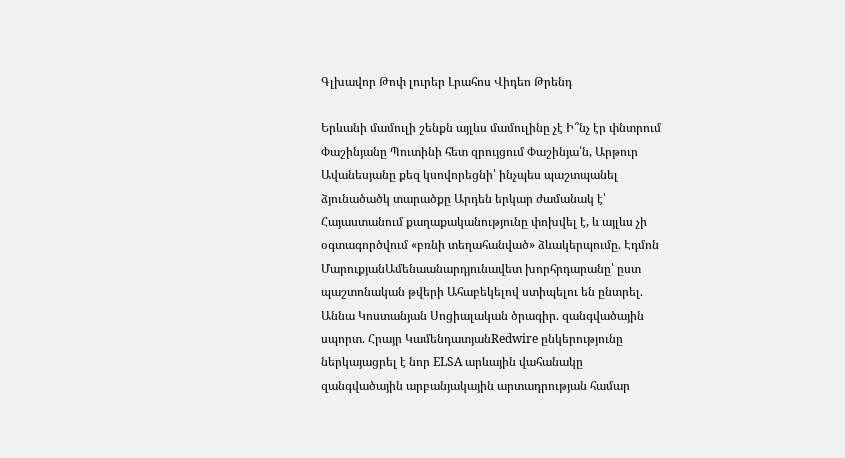Գլխավոր Թոփ լուրեր Լրահոս Վիդեո Թրենդ

Երևանի մամուլի շենքն այլևս մամուլինը չէ Ի՞նչ էր փնտրում Փաշինյանը Պուտինի հետ զրույցում Փաշինյա՛ն, Արթուր Ավանեսյանը քեզ կսովորեցնի՝ ինչպես պաշտպանել ձյունածածկ տարածքը Արդեն երկար ժամանակ է՝ Հայաստանում քաղաքականությունը փոխվել է, և այլևս չի օգտագործվում «բռնի տեղահանված» ձևակերպումը. Էդմոն ՄարուքյանԱմենաանարդյունավետ խորհրդարանը՝ ըստ պաշտոնական թվերի Ահաբեկելով ստիպելու են ընտրել. Աննա Կոստանյան Սոցիալական ծրագիր. զանգվածային սպորտ. Հրայր ԿամենդատյանRedwire ընկերությունը ներկայացրել է նոր ELSA արևային վահանակը զանգվածային արբանյակային արտադրության համար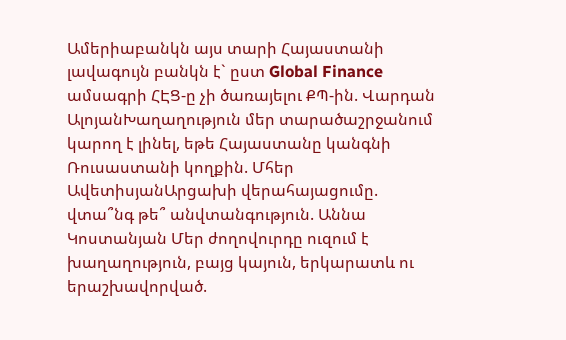Ամերիաբանկն այս տարի Հայաստանի լավագույն բանկն է` ըստ Global Finance ամսագրի ՀԷՑ-ը չի ծառայելու ՔՊ-ին. Վարդան ԱլոյանԽաղաղություն մեր տարածաշրջանում կարող է լինել, եթե Հայաստանը կանգնի Ռուսաստանի կողքին. Մհեր ԱվետիսյանԱրցախի վերահայացումը. վտա՞նգ թե՞ անվտանգություն. Աննա Կոստանյան Մեր ժողովուրդը ուզում է խաղաղություն, բայց կայուն, երկարատև ու երաշխավորված.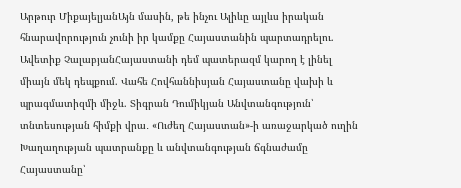Արթուր ՄիքայելյանԱյն մասին, թե ինչու Ալիևը այլևս իրական հնարավորություն չունի իր կամքը Հայաստանին պարտադրելու. Ավետիք ՉալաբյանՀայաստանի դեմ պատերազմ կարող է լինել միայն մեկ դեպքում. Վահե Հովհաննիսյան Հայաստանը վախի և պրագմատիզմի միջև. Տիգրան Դումիկյան Անվտանգություն՝ տնտեսության հիմքի վրա․ «Ուժեղ Հայաստան»-ի առաջարկած ուղին Խաղաղության պատրանքը և անվտանգության ճգնաժամը Հայաստանը՝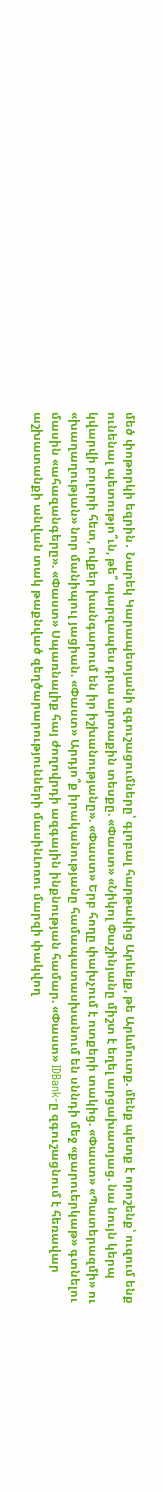մեծ փոթորկի եզրին․ Նարեկ Կարապետյանի զգուշացումները՝ գլոբալ հարթակից Արևելք, թե Արևմուտք. մենք պետք է որոշենք՝ ուզում ենք ունենալ պետությո՞ւն, թե՞ պարզապես դրա արտաքին տեսքը. «Փաստ» «Նիկոլ Փաշինյանը միշտ է եղել արցախատյաց. նա նույն կերպ կվարվի բոլորի հետ, ովքեր խանգարում են իր իշխանությանը». «Փաստ» Երբ հողը փախչում է ոտքերի տակից. «Փաստ» «Պատերազմի» ու «խաղաղության» նոր մանիպուլ յացիան. «Փաստ» Արդյո՞ք իրականությանը համապատասխանում են սննդի մեջ «քարուերկաթ» գտնելու մասին «ահազանգերը». «Փաստ» Սպառնալիք հայ ժողովրդի ազգային ինքնության համար. «Փաստ» IDBank-ը զգուշացնում է հեռավար աշխատանքի անվան տակ թաքնված զեղծարարությունների մասինԼոռու մարզի փակվող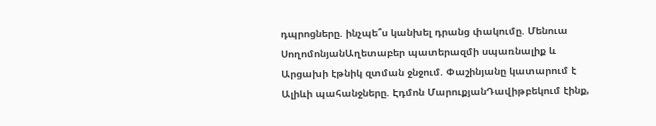դպրոցները. ինչպե՞ս կանխել դրանց փակումը. Մենուա ՍողոմոնյանԱղետաբեր պատերազմի սպառնալիք և Արցախի էթնիկ զտման ջնջում. Փաշինյանը կատարում է Ալիևի պահանջները. Էդմոն ՄարուքյանԴավիթբեկում էինք,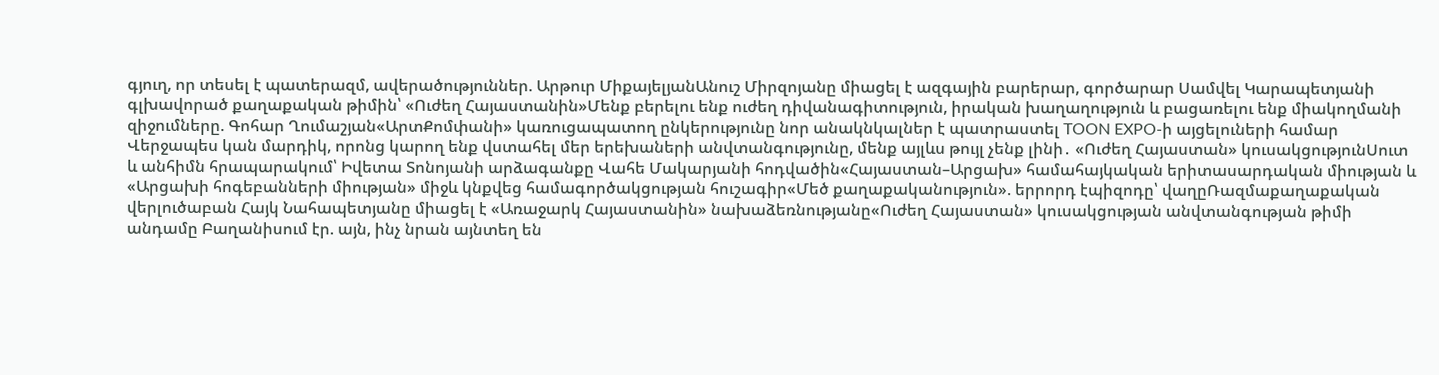գյուղ, որ տեսել է պատերազմ, ավերածություններ. Արթուր ՄիքայելյանԱնուշ Միրզոյանը միացել է ազգային բարերար, գործարար Սամվել Կարապետյանի գլխավորած քաղաքական թիմին՝ «Ուժեղ Հայաստանին»Մենք բերելու ենք ուժեղ դիվանագիտություն, իրական խաղաղություն և բացառելու ենք միակողմանի զիջումները. Գոհար Ղումաշյան«ԱրտՔոմփանի» կառուցապատող ընկերությունը նոր անակնկալներ է պատրաստել TOON EXPO-ի այցելուների համար Վերջապես կան մարդիկ, որոնց կարող ենք վստահել մեր երեխաների անվտանգությունը, մենք այլևս թույլ չենք լինի․ «Ուժեղ Հայաստան» կուսակցությունՍուտ և անհիմն հրապարակում՝ Իվետա Տոնոյանի արձագանքը Վահե Մակարյանի հոդվածին«Հայաստան–Արցախ» համահայկական երիտասարդական միության և «Արցախի հոգեբանների միության» միջև կնքվեց համագործակցության հուշագիր«Մեծ քաղաքականություն». երրորդ էպիզոդը՝ վաղըՌազմաքաղաքական վերլուծաբան Հայկ Նահապետյանը միացել է «Առաջարկ Հայաստանին» նախաձեռնությանը«Ուժեղ Հայաստան» կուսակցության անվտանգության թիմի անդամը Բաղանիսում էր. այն, ինչ նրան այնտեղ են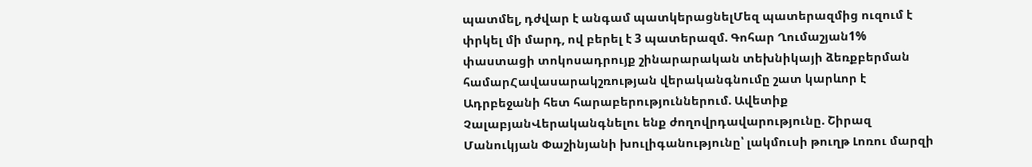պատմել, դժվար է անգամ պատկերացնելՄեզ պատերազմից ուզում է փրկել մի մարդ, ով բերել է 3 պատերազմ. Գոհար Ղումաշյան1% փաստացի տոկոսադրույք շինարարական տեխնիկայի ձեռքբերման համարՀավասարակշռության վերականգնումը շատ կարևոր է Ադրբեջանի հետ հարաբերություններում. Ավետիք ՉալաբյանՎերականգնելու ենք ժողովրդավարությունը. Շիրազ Մանուկյան Փաշինյանի խուլիգանությունը՝ լակմուսի թուղթ Լոռու մարզի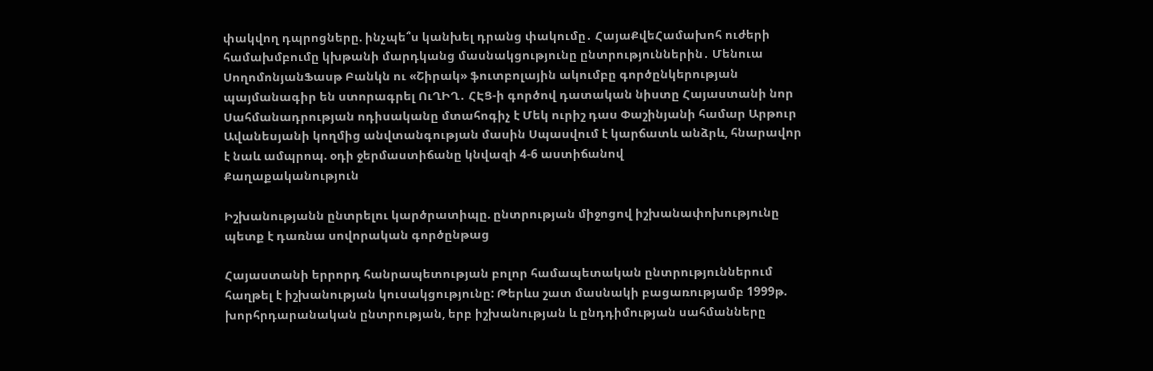փակվող դպրոցները. ինչպե՞ս կանխել դրանց փակումը․ ՀայաՔվեՀամախոհ ուժերի համախմբումը կխթանի մարդկանց մասնակցությունը ընտրություններին․ Մենուա ՍողոմոնյանՖասթ Բանկն ու «Շիրակ» ֆուտբոլային ակումբը գործընկերության պայմանագիր են ստորագրել ՈւՂԻՂ․ ՀԷՑ-ի գործով դատական նիստը Հայաստանի նոր Սահմանադրության ոդիսականը մտահոգիչ է Մեկ ուրիշ դաս Փաշինյանի համար Արթուր Ավանեսյանի կողմից անվտանգության մասին Սպասվում է կարճատև անձրև, հնարավոր է նաև ամպրոպ. օդի ջերմաստիճանը կնվազի 4-6 աստիճանով
Քաղաքականություն

Իշխանությանն ընտրելու կարծրատիպը. ընտրության միջոցով իշխանափոխությունը պետք է դառնա սովորական գործընթաց

Հայաստանի երրորդ հանրապետության բոլոր համապետական ընտրություններում հաղթել է իշխանության կուսակցությունը: Թերևս շատ մասնակի բացառությամբ 1999թ. խորհրդարանական ընտրության, երբ իշխանության և ընդդիմության սահմանները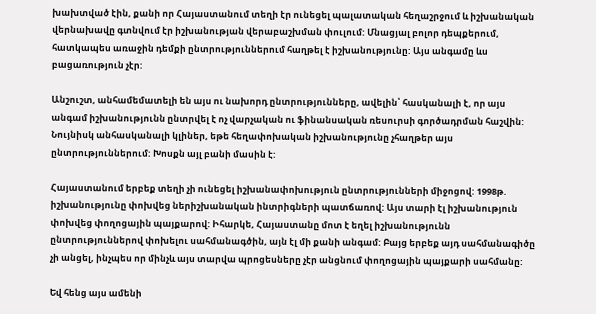խախտված էին, քանի որ Հայաստանում տեղի էր ունեցել պալատական հեղաշրջում և իշխանական վերնախավը գտնվում էր իշխանության վերաբաշխման փուլում: Մնացյալ բոլոր դեպքերում, հատկապես առաջին դեմքի ընտրություններում հաղթել է իշխանությունը: Այս անգամը ևս բացառություն չէր:

Անշուշտ, անհամեմատելի են այս ու նախորդ ընտրությունները, ավելին՝ հասկանալի է, որ այս անգամ իշխանությունն ընտրվել է ոչ վարչական ու ֆինանսական ռեսուրսի գործադրման հաշվին: Նույնիսկ անհասկանալի կլիներ, եթե հեղափոխական իշխանությունը չհաղթեր այս ընտրություններում: Խոսքն այլ բանի մասին է:

Հայաստանում երբեք տեղի չի ունեցել իշխանափոխություն ընտրությունների միջոցով: 1998թ. իշխանությունը փոխվեց ներիշխանական ինտրիգների պատճառով: Այս տարի էլ իշխանություն փոխվեց փողոցային պայքարով: Իհարկե, Հայաստանը մոտ է եղել իշխանությունն ընտրություններով փոխելու սահմանագծին, այն էլ մի քանի անգամ: Բայց երբեք այդ սահմանագիծը չի անցել, ինչպես որ մինչև այս տարվա պրոցեսները չէր անցնում փողոցային պայքարի սահմանը:

Եվ հենց այս ամենի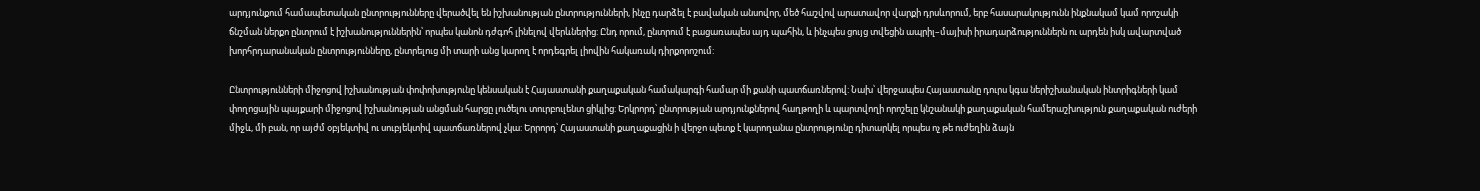արդյունքում համապետական ընտրությունները վերածվել են իշխանության ընտրությունների, ինչը դարձել է բավական անսովոր, մեծ հաշվով արատավոր վարքի դրսևորում, երբ հասարակությունն ինքնակամ կամ որոշակի ճնշման ներքո ընտրում է իշխանություններին՝ որպես կանոն դժգոհ լինելով վերևներից: Ընդ որում, ընտրում է բացառապես այդ պահին, և ինչպես ցույց տվեցին ապրիլ–մայիսի իրադարձություններն ու արդեն իսկ ավարտված խորհրդարանական ընտրությունները, ընտրելուց մի տարի անց կարող է որդեգրել լիովին հակառակ դիրքորոշում:

Ընտրությունների միջոցով իշխանության փոփոխությունը կենսական է Հայաստանի քաղաքական համակարգի համար մի քանի պատճառներով: Նախ՝ վերջապես Հայաստանը դուրս կգա ներիշխանական ինտրիգների կամ փողոցային պայքարի միջոցով իշխանության անցման հարցը լուծելու տուրբուլենտ ցիկլից: Երկրորդ՝ ընտրության արդյունքներով հաղթողի և պարտվողի որոշելը կնշանակի քաղաքական համերաշխություն քաղաքական ուժերի միջև, մի բան, որ այժմ օբյեկտիվ ու սուբյեկտիվ պատճառներով չկա: Երրորդ՝ Հայաստանի քաղաքացին ի վերջո պետք է կարողանա ընտրությունը դիտարկել որպես ոչ թե ուժեղին ձայն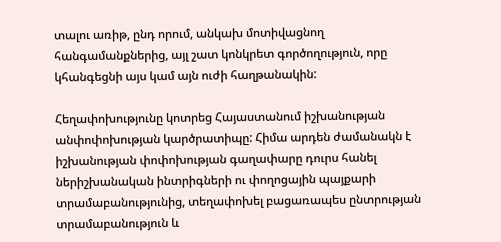տալու առիթ, ընդ որում, անկախ մոտիվացնող հանգամանքներից, այլ շատ կոնկրետ գործողություն, որը կհանգեցնի այս կամ այն ուժի հաղթանակին:

Հեղափոխությունը կոտրեց Հայաստանում իշխանության անփոփոխության կարծրատիպը: Հիմա արդեն ժամանակն է իշխանության փոփոխության գաղափարը դուրս հանել ներիշխանական ինտրիգների ու փողոցային պայքարի տրամաբանությունից, տեղափոխել բացառապես ընտրության տրամաբանություն և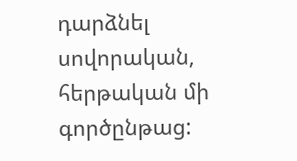դարձնել սովորական, հերթական մի գործընթաց: